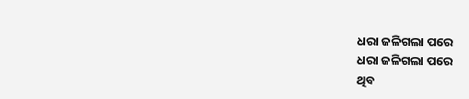ଧରା ଜଳିଗଲା ପରେ
ଧରା ଜଳିଗଲା ପରେ
ଥିବ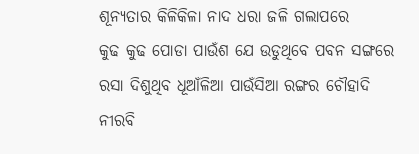ଶୂନ୍ୟତାର କିଳିକିଳା ନାଦ ଧରା ଜଳି ଗଲାପରେ
କୁଢ କୁଢ ପୋଡା ପାଉଁଶ ଯେ ଉଡୁଥିବେ ପବନ ସଙ୍ଗରେ
ରସା ଦିଶୁଥିବ ଧୂଆଁଳିଆ ପାଉଁସିଆ ରଙ୍ଗର ଚୌହାଦି
ନୀରବି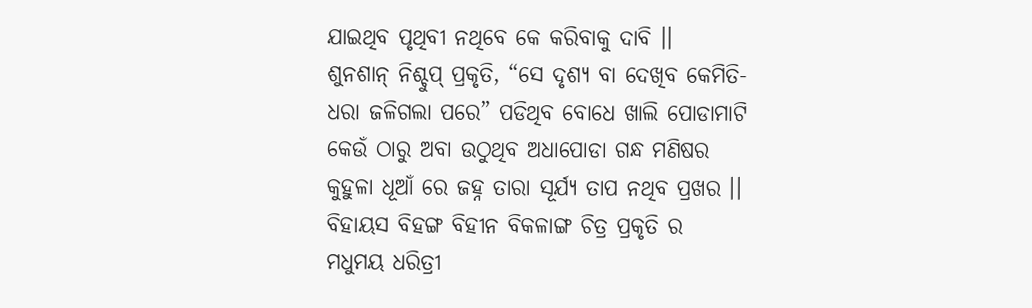ଯାଇଥିବ ପୃଥିବୀ ନଥିବେ କେ କରିବାକୁ ଦାବି ।।
ଶୁନଶାନ୍ ନିଶ୍ଚୁପ୍ ପ୍ରକୃତି, “ସେ ଦୃଶ୍ୟ ବା ଦେଖିବ କେମିତି-
ଧରା ଜଳିଗଲା ପରେ” ପଡିଥିବ ବୋଧେ ଖାଲି ପୋଡାମାଟି
କେଉଁ ଠାରୁ ଅବା ଉଠୁଥିବ ଅଧାପୋଡା ଗନ୍ଧ ମଣିଷର
କୁହୁଳା ଧୂଆଁ ରେ ଜହ୍ନ ତାରା ସୂର୍ଯ୍ୟ ତାପ ନଥିବ ପ୍ରଖର ।।
ବିହାୟସ ବିହଙ୍ଗ ବିହୀନ ବିକଳାଙ୍ଗ ଚିତ୍ର ପ୍ରକୃତି ର
ମଧୁମୟ ଧରିତ୍ରୀ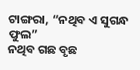ଟାଙ୍ଗରା, “ନଥିବ ଏ ସୁଗନ୍ଧ ଫୁଲ”
ନଥିବ ଗଛ ବୃଛ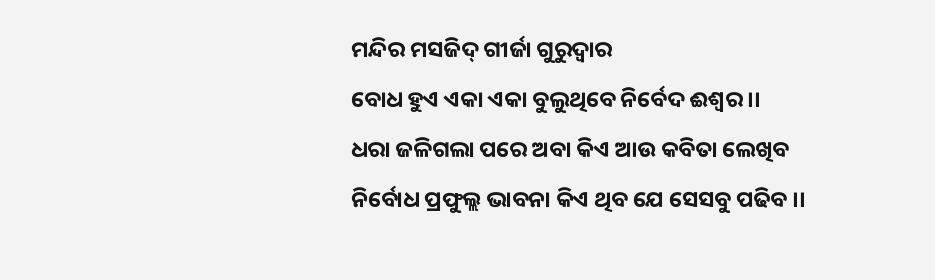ମନ୍ଦିର ମସଜିଦ୍ ଗୀର୍ଜା ଗୁରୁଦ୍ୱାର
ବୋଧ ହୁଏ ଏକା ଏକା ବୁଲୁଥିବେ ନିର୍ବେଦ ଈଶ୍ଵର ।।
ଧରା ଜଳିଗଲା ପରେ ଅବା କିଏ ଆଉ କବିତା ଲେଖିବ
ନିର୍ବୋଧ ପ୍ରଫୁଲ୍ଲ ଭାବନା କିଏ ଥିବ ଯେ ସେସବୁ ପଢିବ ।।